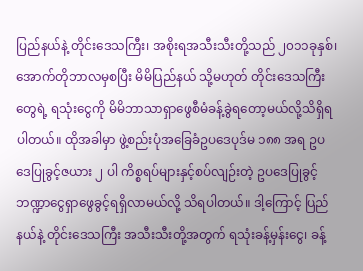ပြည်နယ်နဲ့ တိုင်းဒေသကြီး၊ အစိုးရအသီးသီးတို့သည် ၂၀၁၁ခုနှစ်၊ အောက်တိုဘာလမှစပြီး မိမိပြည်နယ် သို့မဟုတ် တိုင်းဒေသကြီးတွေရဲ့ ရသုံးငွေကို မိမိဘာသာရှာဖွေစီမံခန့်ခွဲရတော့မယ်လို့သိရှိရပါတယ်။ ထိုအခါမှာ ဖွဲ့စည်းပုံအခြေခံဥပဒေပုဒ်မ ၁၈၈ အရ ဥပဒေပြုခွင့်ဇယား ၂ ပါ ကိစ္စရပ်များနှင့်စပ်လျဉ်းတဲ့ ဥပဒေပြုခွင့် ဘဏ္ဍာငွေရှာဖွေခွင့်ရရှိလာမယ်လို့ သိရပါတယ်။ ဒါ့ကြောင့် ပြည်နယ်နဲ့ တိုင်းဒေသကြီး အသီးသီးတို့အတွက် ရသုံးခန့်မှန်းငွေ၊ ခန့်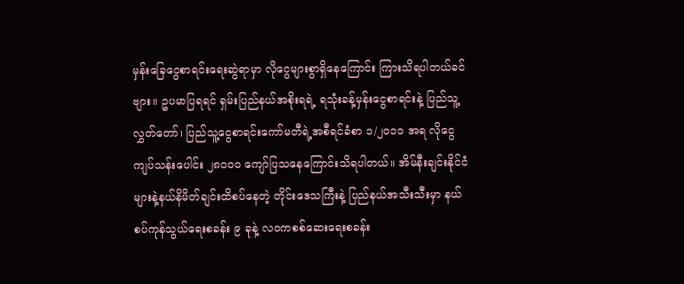မှန်းခြေငွေစာရင်းရေးဆွဲရာမှာ လိုငွေများစွာရှိနေကြောင်း ကြားသိရပါတယ်ခင်ဗျား။ ဥပမာပြရရင် ရှမ်းပြည်နယ်အစိုးရရဲ့ ရသုံးခန့်မှန်းငွေစာရင်းနဲ့ ပြည်သူ့ လွှတ်တော်၊ ပြည်သူ့ငွေစာရင်းကော်မတီရဲ့အစီရင်ခံစာ ၁/၂၀၁၁ အရ လိုငွေကျပ်သန်းပေါင်း ၂၈၀၀၀ ကျော်ပြသနေကြောင်းသိရပါတယ်။ အိမ်နီးချင်းနိုင်ငံများနဲ့နယ်နိမိတ်ချင်းထိစပ်နေတဲ့ တိုင်းဒေသကြီးနဲ့ ပြည်နယ်အသီးသီးမှာ နယ်စပ်ကုန်သွယ်ရေးစခန်း ၉ ခုနဲ့ လဝကစစ်ဆေးရေးစခန်း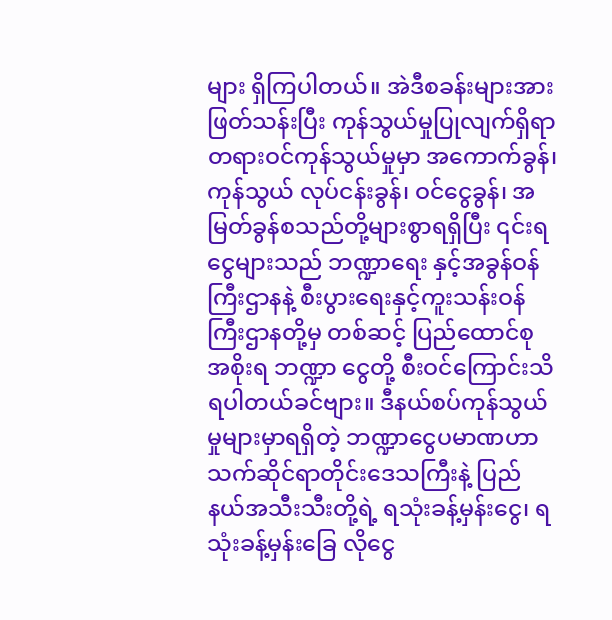များ ရှိကြပါတယ်။ အဲဒီစခန်းများအား ဖြတ်သန်းပြီး ကုန်သွယ်မှုပြုလျက်ရှိရာ တရားဝင်ကုန်သွယ်မှုမှာ အကောက်ခွန်၊ ကုန်သွယ် လုပ်ငန်းခွန်၊ ဝင်ငွေခွန်၊ အမြတ်ခွန်စသည်တို့များစွာရရှိပြီး ၎င်းရငွေများသည် ဘဏ္ဍာရေး နှင့်အခွန်ဝန်ကြီးဌာနနဲ့ စီးပွားရေးနှင့်ကူးသန်းဝန်ကြီးဌာနတို့မှ တစ်ဆင့် ပြည်ထောင်စုအစိုးရ ဘဏ္ဍာ ငွေတို့ စီးဝင်ကြောင်းသိရပါတယ်ခင်ဗျား။ ဒီနယ်စပ်ကုန်သွယ်မှုများမှာရရှိတဲ့ ဘဏ္ဍာငွေပမာဏဟာ သက်ဆိုင်ရာတိုင်းဒေသကြီးနဲ့ ပြည်နယ်အသီးသီးတို့ရဲ့ ရသုံးခန့်မှန်းငွေ၊ ရသုံးခန့်မှန်းခြေ လိုငွေ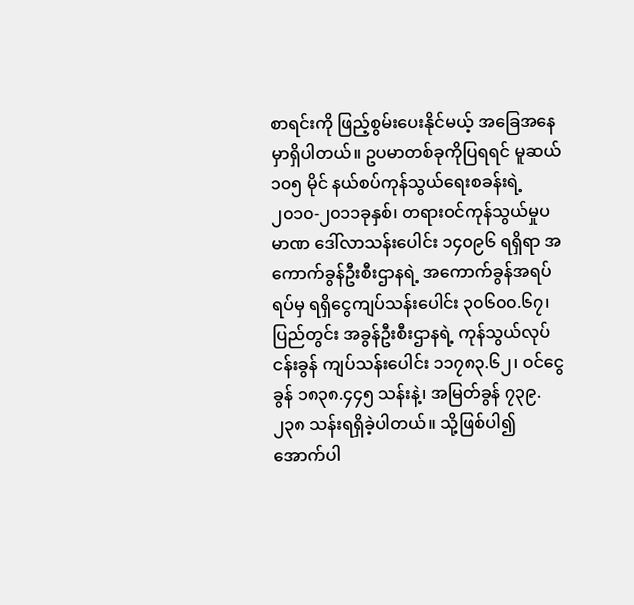စာရင်းကို ဖြည့်စွမ်းပေးနိုင်မယ့် အခြေအနေမှာရှိပါတယ်။ ဥပမာတစ်ခုကိုပြရရင် မူဆယ် ၁၀၅ မိုင် နယ်စပ်ကုန်သွယ်ရေးစခန်းရဲ့ ၂၀၁၀-၂၀၁၁ခုနှစ်၊ တရားဝင်ကုန်သွယ်မှုပမာဏ ဒေါ်လာသန်းပေါင်း ၁၄၀၉၆ ရရှိရာ အကောက်ခွန်ဦးစီးဌာနရဲ့ အကောက်ခွန်အရပ်ရပ်မှ ရရှိငွေကျပ်သန်းပေါင်း ၃၀၆၀၀.၆၇၊ ပြည်တွင်း အခွန်ဦးစီးဌာနရဲ့ ကုန်သွယ်လုပ်ငန်းခွန် ကျပ်သန်းပေါင်း ၁၁၇၈၃.၆၂၊ ဝင်ငွေခွန် ၁၈၃၈.၄၄၅ သန်းနဲ့၊ အမြတ်ခွန် ၇၃၉.၂၃၈ သန်းရရှိခဲ့ပါတယ်။ သို့ဖြစ်ပါ၍ အောက်ပါ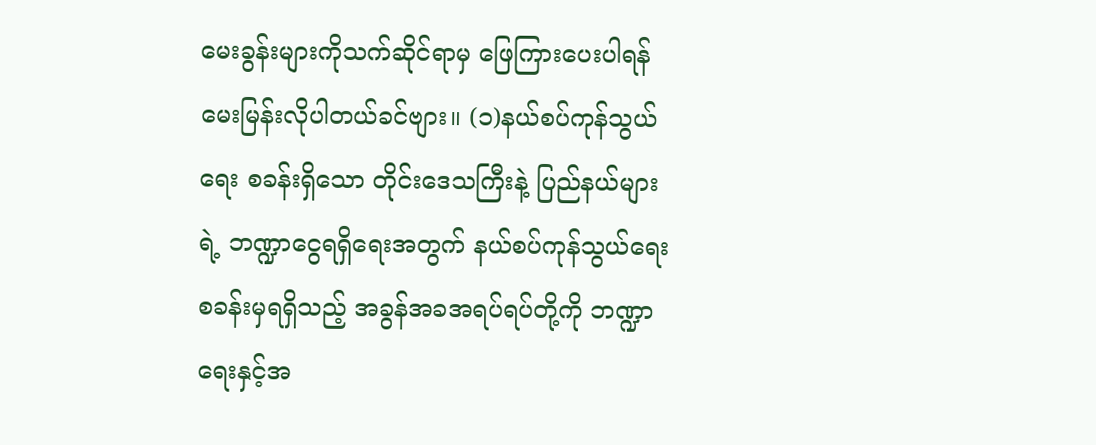မေးခွန်းများကိုသက်ဆိုင်ရာမှ ဖြေကြားပေးပါရန် မေးမြန်းလိုပါတယ်ခင်ဗျား။ (၁)နယ်စပ်ကုန်သွယ်ရေး စခန်းရှိသော တိုင်းဒေသကြီးနဲ့ ပြည်နယ်များရဲ့ ဘဏ္ဍာငွေရရှိရေးအတွက် နယ်စပ်ကုန်သွယ်ရေး စခန်းမှရရှိသည့် အခွန်အခအရပ်ရပ်တို့ကို ဘဏ္ဍာရေးနှင့်အ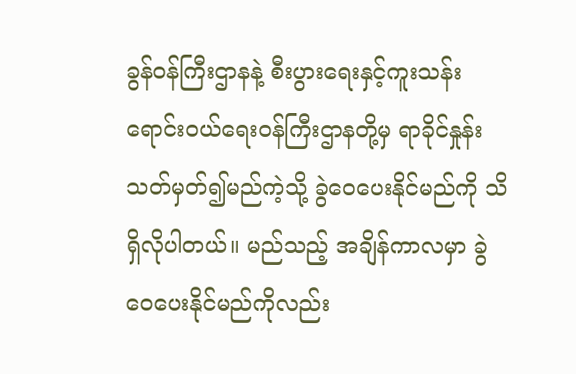ခွန်ဝန်ကြီးဌာနနဲ့ စီးပွားရေးနှင့်ကူးသန်း ရောင်းဝယ်ရေးဝန်ကြီးဌာနတို့မှ ရာခိုင်နှုန်းသတ်မှတ်၍မည်ကဲ့သို့ ခွဲဝေပေးနိုင်မည်ကို သိရှိလိုပါတယ်။ မည်သည့် အချိန်ကာလမှာ ခွဲဝေပေးနိုင်မည်ကိုလည်း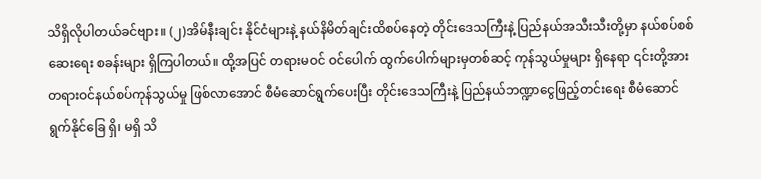သိရှိလိုပါတယ်ခင်ဗျား။ (၂)အိမ်နီးချင်း နိုင်ငံများနဲ့ နယ်နိမိတ်ချင်းထိစပ်နေတဲ့ တိုင်းဒေသကြီးနဲ့ ပြည်နယ်အသီးသီးတို့မှာ နယ်စပ်စစ်ဆေးရေး စခန်းများ ရှိကြပါတယ်။ ထို့အပြင် တရားမဝင် ဝင်ပေါက် ထွက်ပေါက်များမှတစ်ဆင့် ကုန်သွယ်မှုများ ရှိနေရာ ၎င်းတို့အား တရားဝင်နယ်စပ်ကုန်သွယ်မှု ဖြစ်လာအောင် စီမံဆောင်ရွက်ပေးပြီး တိုင်းဒေသကြီးနဲ့ ပြည်နယ်ဘဏ္ဍာငွေဖြည့်တင်းရေး စီမံဆောင်ရွက်နိုင်ခြေ ရှိ၊ မရှိ သိ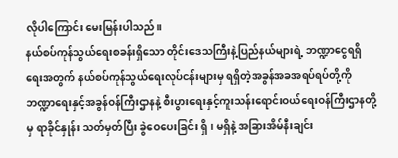လိုပါကြောင်း မေးမြန်းပါသည်။
နယ်စပ်ကုန်သွယ်ရေးစခန်းရှိသော တိုင်းဒေသကြီးနဲ့ပြည်နယ်များရဲ့ ဘဏ္ဍာငွေရရှိရေးအတွက် နယ်စပ်ကုန်သွယ်ရေးလုပ်ငန်းများမှ ရရှိတဲ့အခွန်အခအရပ်ရပ်တို့ကို ဘဏ္ဍာရေးနှင့်အခွန်ဝန်ကြီးဌာနနဲ့ စီးပွားရေးနှင့်ကူးသန်းရောင်းဝယ်ရေးဝန်ကြီးဌာနတို့မှ ရာခိုင်နှုန်း သတ်မှတ်ပြီး ခွဲဝေပေးခြင်း ရှိ၊ မရှိနဲ့ အခြားအိမ်နီးချင်း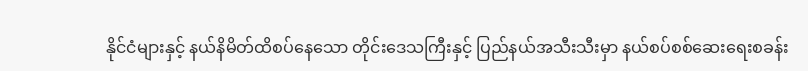နိုင်ငံများနှင့် နယ်နိမိတ်ထိစပ်နေသော တိုင်းဒေသကြီးနှင့် ပြည်နယ်အသီးသီးမှာ နယ်စပ်စစ်ဆေးရေးစခန်း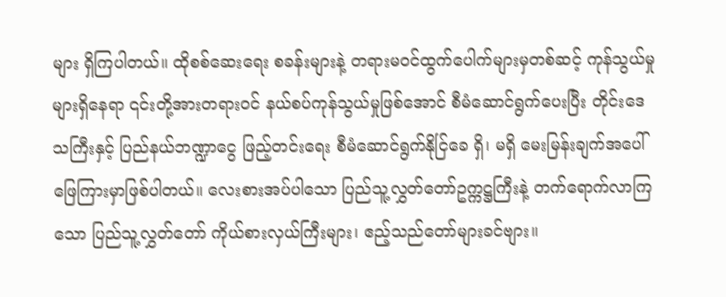များ ရှိကြပါတယ်။ ထိုစစ်ဆေးရေး စခန်းများနဲ့ တရားမဝင်ထွက်ပေါက်များမှတစ်ဆင့် ကုန်သွယ်မှုများရှိနေရာ ၎င်းတို့အားတရားဝင် နယ်စပ်ကုန်သွယ်မှုဖြစ်အောင် စီမံဆောင်ရွက်ပေးပြီး တိုင်းဒေသကြီးနှင့် ပြည်နယ်ဘဏ္ဍာငွေ ဖြည့်တင်းရေး စီမံဆောင်ရွက်နိုင်ြခေ ရှိ၊ မရှိ မေးမြန်းချက်အပေါ် ဖြေကြားမှာဖြစ်ပါတယ်။ လေးစားအပ်ပါသော ပြည်သူ့လွှတ်တော်ဥက္ကဋ္ဌကြီးနဲ့ တက်ရောက်လာကြသော ပြည်သူ့လွှတ်တော် ကိုယ်စားလှယ်ကြီးများ၊ ဧည့်သည်တော်များခင်ဗျား။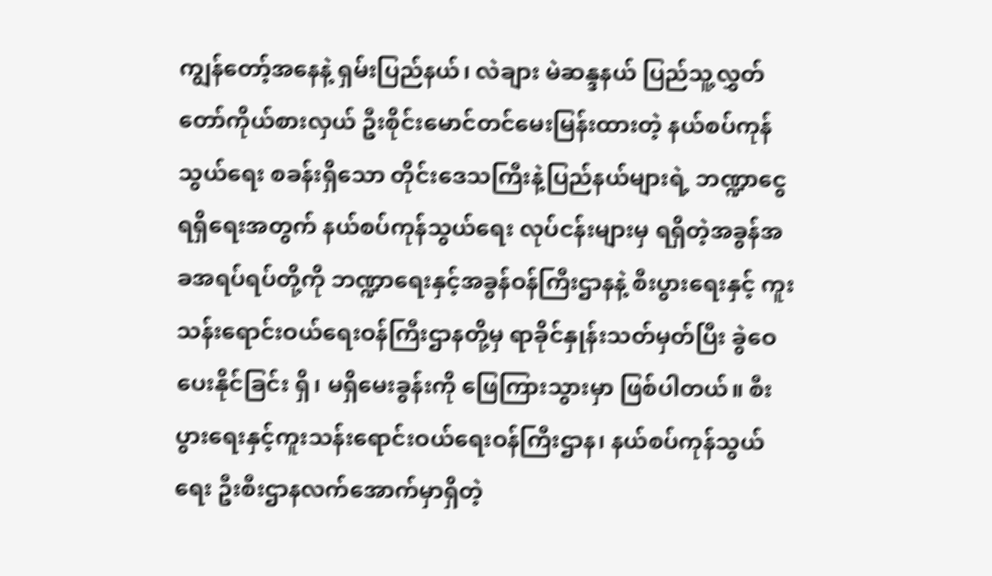ကျွန်တော့်အနေနဲ့ ရှမ်းပြည်နယ်၊ လဲချား မဲဆန္ဒနယ် ပြည်သူ့လွှတ်တော်ကိုယ်စားလှယ် ဦးစိုင်းမောင်တင်မေးမြန်းထားတဲ့ နယ်စပ်ကုန်သွယ်ရေး စခန်းရှိသော တိုင်းဒေသကြီးနဲ့ပြည်နယ်များရဲ့ ဘဏ္ဍာငွေရရှိရေးအတွက် နယ်စပ်ကုန်သွယ်ရေး လုပ်ငန်းများမှ ရရှိတဲ့အခွန်အခအရပ်ရပ်တို့ကို ဘဏ္ဍာရေးနှင့်အခွန်ဝန်ကြီးဌာနနဲ့ စီးပွားရေးနှင့် ကူးသန်းရောင်းဝယ်ရေးဝန်ကြီးဌာနတို့မှ ရာခိုင်နှုန်းသတ်မှတ်ပြီး ခွဲဝေပေးနိုင်ခြင်း ရှိ၊ မရှိမေးခွန်းကို ဖြေကြားသွားမှာ ဖြစ်ပါတယ်။ စီးပွားရေးနှင့်ကူးသန်းရောင်းဝယ်ရေးဝန်ကြီးဌာန၊ နယ်စပ်ကုန်သွယ်ရေး ဦးစီးဌာနလက်အောက်မှာရှိတဲ့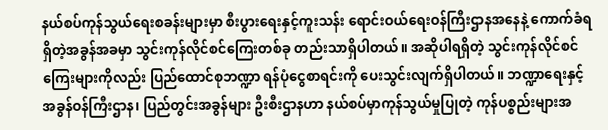နယ်စပ်ကုန်သွယ်ရေးစခန်းများမှာ စီးပွားရေးနှင့်ကူးသန်း ရောင်းဝယ်ရေးဝန်ကြီးဌာနအနေနဲ့ ကောက်ခံရရှိတဲ့အခွန်အခမှာ သွင်းကုန်လိုင်စင်ကြေးတစ်ခု တည်းသာရှိပါတယ်။ အဆိုပါရရှိတဲ့ သွင်းကုန်လိုင်စင်ကြေးများကိုလည်း ပြည်ထောင်စုဘဏ္ဍာ ရန်ပုံငွေစာရင်းကို ပေးသွင်းလျက်ရှိပါတယ်။ ဘဏ္ဍာရေးနှင့်အခွန်ဝန်ကြီးဌာန၊ ပြည်တွင်းအခွန်များ ဦးစီးဌာနဟာ နယ်စပ်မှာကုန်သွယ်မှုပြုတဲ့ ကုန်ပစ္စည်းများအ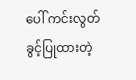ပေါ် ကင်းလွတ်ခွင့်ပြုထားတဲ့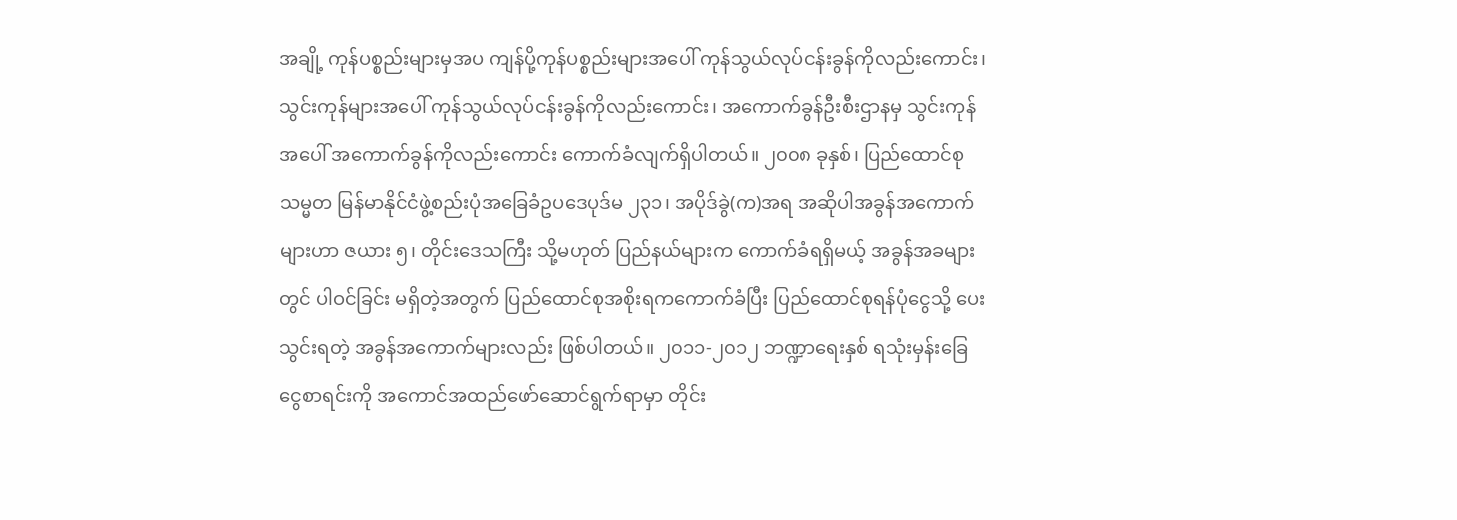အချို့ ကုန်ပစ္စည်းများမှအပ ကျန်ပို့ကုန်ပစ္စည်းများအပေါ် ကုန်သွယ်လုပ်ငန်းခွန်ကိုလည်းကောင်း၊ သွင်းကုန်များအပေါ် ကုန်သွယ်လုပ်ငန်းခွန်ကိုလည်းကောင်း၊ အကောက်ခွန်ဦးစီးဌာနမှ သွင်းကုန် အပေါ် အကောက်ခွန်ကိုလည်းကောင်း ကောက်ခံလျက်ရှိပါတယ်။ ၂၀၀၈ ခုနှစ်၊ ပြည်ထောင်စုသမ္မတ မြန်မာနိုင်ငံဖွဲ့စည်းပုံအခြေခံဥပဒေပုဒ်မ ၂၃၁၊ အပိုဒ်ခွဲ(က)အရ အဆိုပါအခွန်အကောက်များဟာ ဇယား ၅၊ တိုင်းဒေသကြီး သို့မဟုတ် ပြည်နယ်များက ကောက်ခံရရှိမယ့် အခွန်အခများတွင် ပါဝင်ခြင်း မရှိတဲ့အတွက် ပြည်ထောင်စုအစိုးရကကောက်ခံပြီး ပြည်ထောင်စုရန်ပုံငွေသို့ ပေးသွင်းရတဲ့ အခွန်အကောက်များလည်း ဖြစ်ပါတယ်။ ၂၀၁၁-၂၀၁၂ ဘဏ္ဍာရေးနှစ် ရသုံးမှန်းခြေငွေစာရင်းကို အကောင်အထည်ဖော်ဆောင်ရွက်ရာမှာ တိုင်း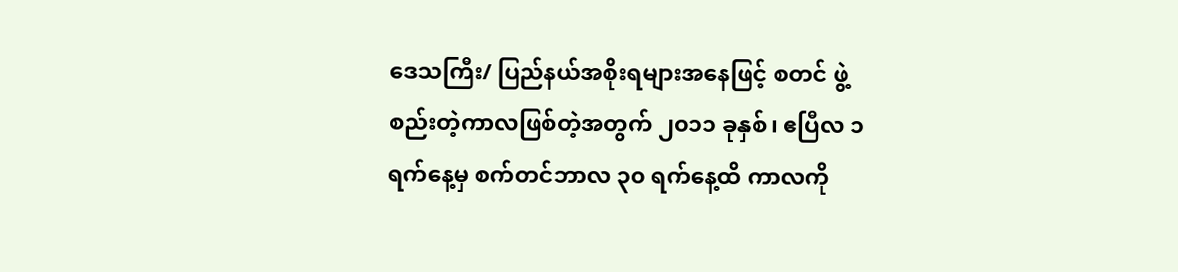ဒေသကြီး/ ပြည်နယ်အစိုးရများအနေဖြင့် စတင် ဖွဲ့စည်းတဲ့ကာလဖြစ်တဲ့အတွက် ၂၀၁၁ ခုနှစ်၊ ဧပြီလ ၁ ရက်နေ့မှ စက်တင်ဘာလ ၃၀ ရက်နေ့ထိ ကာလကို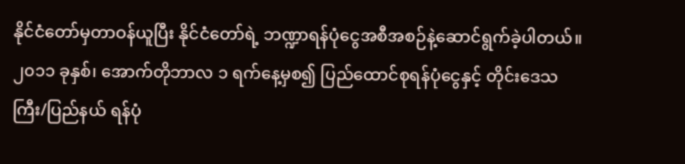နိုင်ငံတော်မှတာဝန်ယူပြီး နိုင်ငံတော်ရဲ့ ဘဏ္ဍာရန်ပုံငွေအစီအစဉ်နဲ့ဆောင်ရွက်ခဲ့ပါတယ်။ ၂၀၁၁ ခုနှစ်၊ အောက်တိုဘာလ ၁ ရက်နေ့မှစ၍ ပြည်ထောင်စုရန်ပုံငွေနှင့် တိုင်းဒေသကြီး/ပြည်နယ် ရန်ပုံ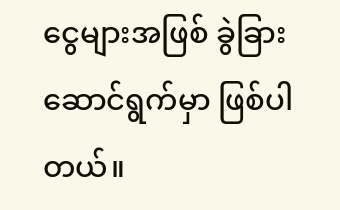ငွေများအဖြစ် ခွဲခြားဆောင်ရွက်မှာ ဖြစ်ပါတယ်။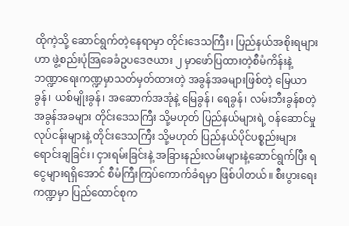ထိုကဲ့သို့ ဆောင်ရွက်တဲ့နေရာမှာ တိုင်းဒေသကြီး၊ ပြည်နယ်အစိုးရများဟာ ဖွဲ့စည်းပုံအြခေခံဥပဒေဇယား ၂ မှာဖော်ပြထားတဲ့စီမံကိန်းနဲ့ ဘဏ္ဍာရေးကဏ္ဍမှာသတ်မှတ်ထားတဲ့ အခွန်အခများဖြစ်တဲ့ မြေယာခွန်၊ ယစ်မျိုးခွန်၊ အဆောက်အအုံနဲ့ မြေခွန်၊ ရေခွန်၊ လမ်းဘီးခွန်စတဲ့အခွန်အခများ တိုင်းဒေသကြီး သို့မဟုတ် ပြည်နယ်များရဲ့ ဝန်ဆောင်မှု လုပ်ငန်းများနဲ့ တိုင်းဒေသကြီး သို့မဟုတ် ပြည်နယ်ပိုင်ပစ္စည်းများရောင်းချခြင်း၊ ငှားရမ်းခြင်းနဲ့ အခြားနည်းလမ်းများနဲ့ဆောင်ရွက်ပြီး ရငွေများရရှိအောင် စီမံကြီးကြပ်ကောက်ခံရမှာ ဖြစ်ပါတယ်။ စီးပွားရေးကဏ္ဍမှာ ပြည်ထောင်စုက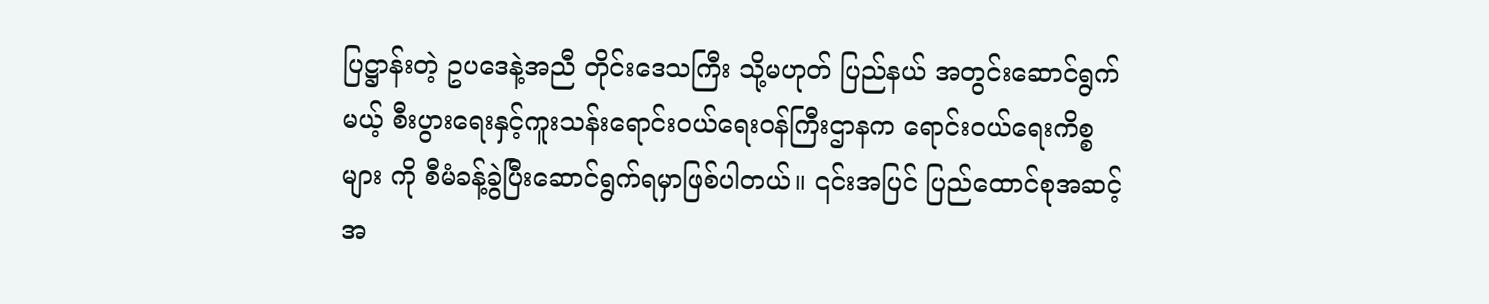ပြဋ္ဌာန်းတဲ့ ဥပဒေနဲ့အညီ တိုင်းဒေသကြီး သို့မဟုတ် ပြည်နယ် အတွင်းဆောင်ရွက်မယ့် စီးပွားရေးနှင့်ကူးသန်းရောင်းဝယ်ရေးဝန်ကြီးဌာနက ရောင်းဝယ်ရေးကိစ္စများ ကို စီမံခန့်ခွဲပြီးဆောင်ရွက်ရမှာဖြစ်ပါတယ်။ ၎င်းအပြင် ပြည်ထောင်စုအဆင့်အ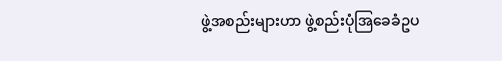ဖွဲ့အစည်းများဟာ ဖွဲ့စည်းပုံအြခေခံဥပ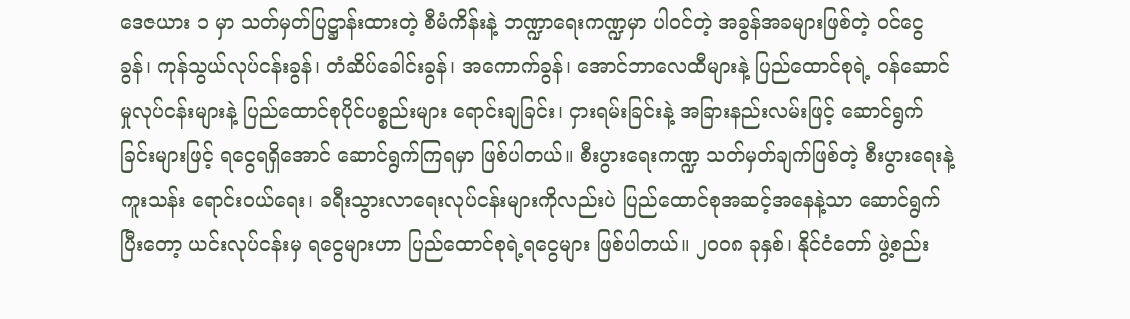ဒေဇယား ၁ မှာ သတ်မှတ်ပြဋ္ဌာန်းထားတဲ့ စီမံကိန်းနဲ့ ဘဏ္ဍာရေးကဏ္ဍမှာ ပါဝင်တဲ့ အခွန်အခများဖြစ်တဲ့ ဝင်ငွေခွန်၊ ကုန်သွယ်လုပ်ငန်းခွန်၊ တံဆိပ်ခေါင်းခွန်၊ အကောက်ခွန်၊ အောင်ဘာလေထီများနဲ့ ပြည်ထောင်စုရဲ့ ဝန်ဆောင်မှုလုပ်ငန်းများနဲ့ ပြည်ထောင်စုပိုင်ပစ္စည်းများ ရောင်းချခြင်း၊ ငှားရမ်းခြင်းနဲ့ အခြားနည်းလမ်းဖြင့် ဆောင်ရွက်ခြင်းများဖြင့် ရငွေရရှိအောင် ဆောင်ရွက်ကြရမှာ ဖြစ်ပါတယ်။ စီးပွားရေးကဏ္ဍ သတ်မှတ်ချက်ဖြစ်တဲ့ စီးပွားရေးနဲ့ ကူးသန်း ရောင်းဝယ်ရေး၊ ခရီးသွားလာရေးလုပ်ငန်းများကိုလည်းပဲ ပြည်ထောင်စုအဆင့်အနေနဲ့သာ ဆောင်ရွက် ပြီးတော့ ယင်းလုပ်ငန်းမှ ရငွေများဟာ ပြည်ထောင်စုရဲ့ရငွေများ ဖြစ်ပါတယ်။ ၂၀၀၈ ခုနှစ်၊ နိုင်ငံတော် ဖွဲ့စည်း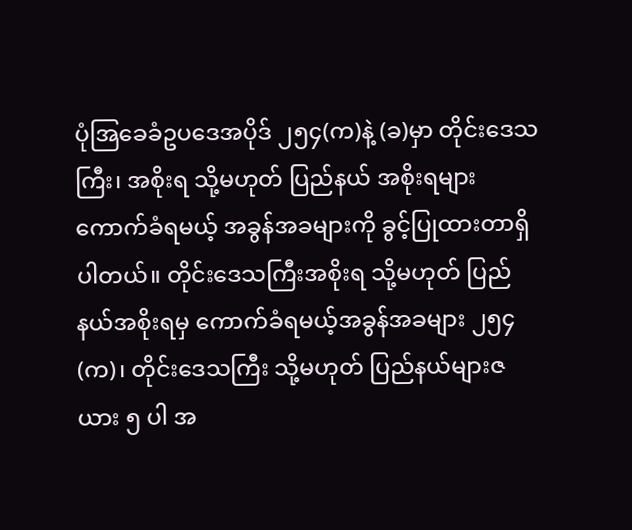ပုံအြခေခံဥပဒေအပိုဒ် ၂၅၄(က)နဲ့ (ခ)မှာ တိုင်းဒေသကြီး၊ အစိုးရ သို့မဟုတ် ပြည်နယ် အစိုးရများကောက်ခံရမယ့် အခွန်အခများကို ခွင့်ပြုထားတာရှိပါတယ်။ တိုင်းဒေသကြီးအစိုးရ သို့မဟုတ် ပြည်နယ်အစိုးရမှ ကောက်ခံရမယ့်အခွန်အခများ ၂၅၄(က)၊ တိုင်းဒေသကြီး သို့မဟုတ် ပြည်နယ်များဇယား ၅ ပါ အ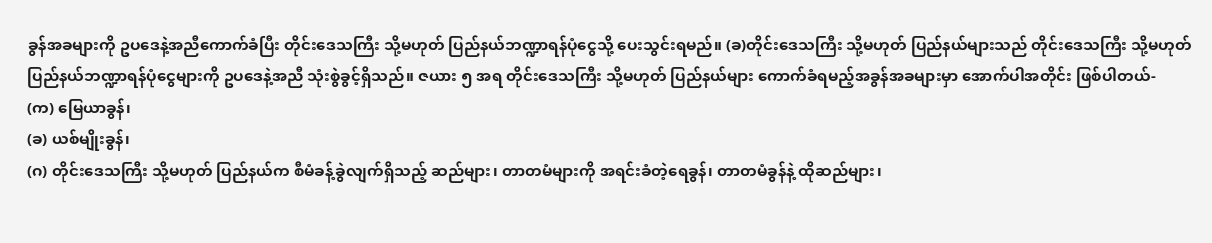ခွန်အခများကို ဥပဒေနဲ့အညီကောက်ခံပြီး တိုင်းဒေသကြီး သို့မဟုတ် ပြည်နယ်ဘဏ္ဍာရန်ပုံငွေသို့ ပေးသွင်းရမည်။ (ခ)တိုင်းဒေသကြီး သို့မဟုတ် ပြည်နယ်များသည် တိုင်းဒေသကြီး သို့မဟုတ် ပြည်နယ်ဘဏ္ဍာရန်ပုံငွေများကို ဥပဒေနဲ့အညီ သုံးစွဲခွင့်ရှိသည်။ ဇယား ၅ အရ တိုင်းဒေသကြီး သို့မဟုတ် ပြည်နယ်များ ကောက်ခံရမည့်အခွန်အခများမှာ အောက်ပါအတိုင်း ဖြစ်ပါတယ်-
(က) မြေယာခွန်၊
(ခ) ယစ်မျိုးခွန်၊
(ဂ) တိုင်းဒေသကြီး သို့မဟုတ် ပြည်နယ်က စီမံခန့်ခွဲလျက်ရှိသည့် ဆည်များ၊ တာတမံများကို အရင်းခံတဲ့ရေခွန်၊ တာတမံခွန်နဲ့ ထိုဆည်များ၊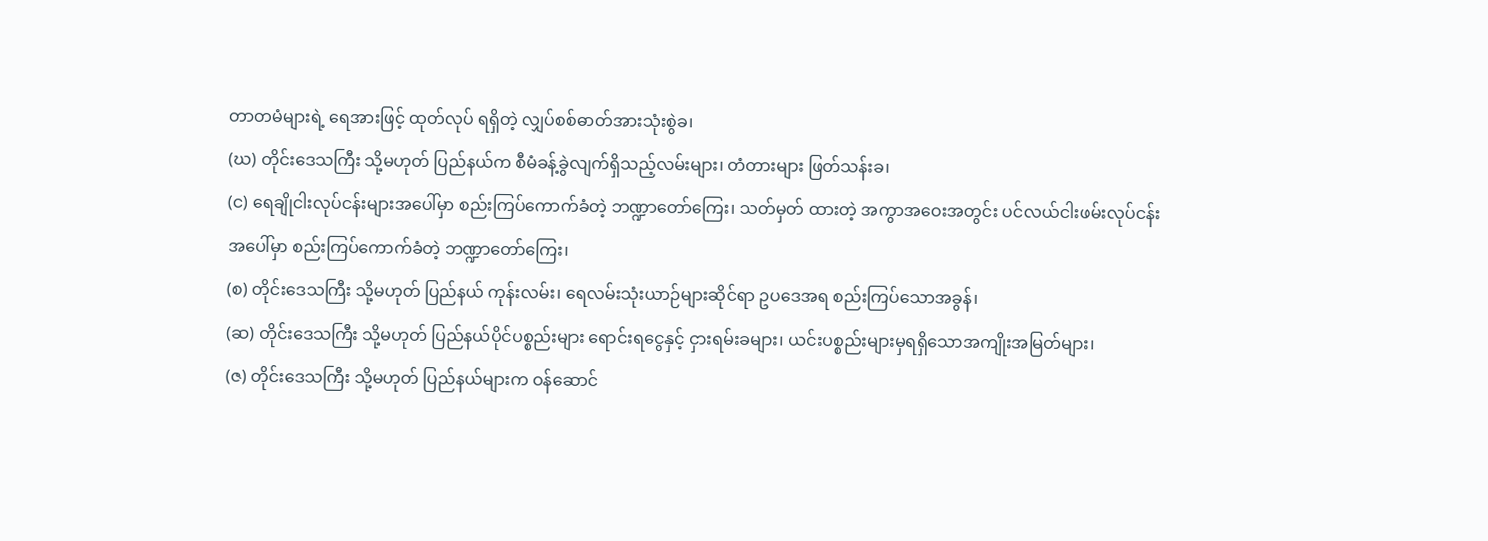တာတမံများရဲ့ ရေအားဖြင့် ထုတ်လုပ် ရရှိတဲ့ လျှပ်စစ်ဓာတ်အားသုံးစွဲခ၊
(ဃ) တိုင်းဒေသကြီး သို့မဟုတ် ပြည်နယ်က စီမံခန့်ခွဲလျက်ရှိသည့်လမ်းများ၊ တံတားများ ဖြတ်သန်းခ၊
(င) ရေချိုငါးလုပ်ငန်းများအပေါ်မှာ စည်းကြပ်ကောက်ခံတဲ့ ဘဏ္ဍာတော်ကြေး၊ သတ်မှတ် ထားတဲ့ အကွာအဝေးအတွင်း ပင်လယ်ငါးဖမ်းလုပ်ငန်းအပေါ်မှာ စည်းကြပ်ကောက်ခံတဲ့ ဘဏ္ဍာတော်ကြေး၊
(စ) တိုင်းဒေသကြီး သို့မဟုတ် ပြည်နယ် ကုန်းလမ်း၊ ရေလမ်းသုံးယာဉ်များဆိုင်ရာ ဥပဒေအရ စည်းကြပ်သောအခွန်၊
(ဆ) တိုင်းဒေသကြီး သို့မဟုတ် ပြည်နယ်ပိုင်ပစ္စည်းများ ရောင်းရငွေနှင့် ငှားရမ်းခများ၊ ယင်းပစ္စည်းများမှရရှိသောအကျိုးအမြတ်များ၊
(ဇ) တိုင်းဒေသကြီး သို့မဟုတ် ပြည်နယ်များက ဝန်ဆောင်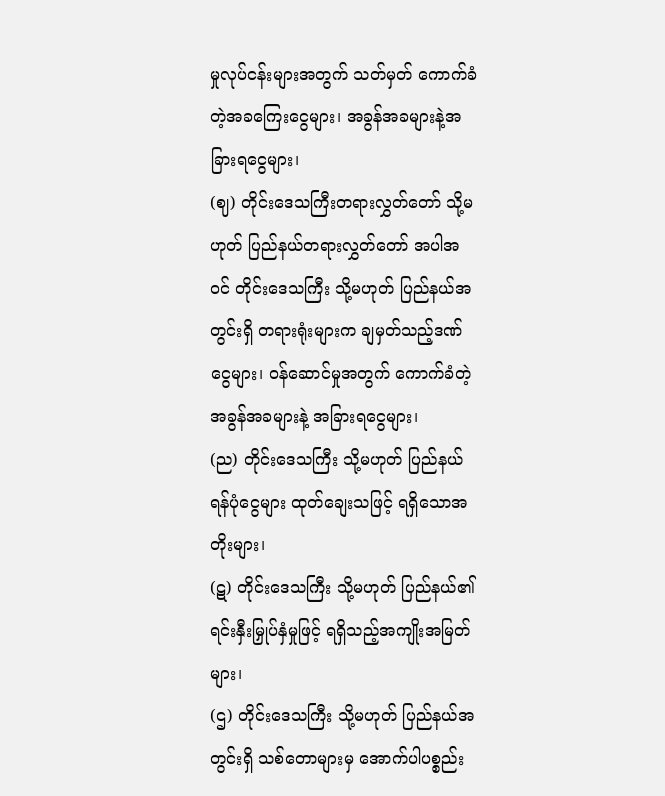မှုလုပ်ငန်းများအတွက် သတ်မှတ် ကောက်ခံတဲ့အခကြေးငွေများ၊ အခွန်အခများနဲ့အခြားရငွေများ၊
(ဈ) တိုင်းဒေသကြီးတရားလွှတ်တော် သို့မဟုတ် ပြည်နယ်တရားလွှတ်တော် အပါအဝင် တိုင်းဒေသကြီး သို့မဟုတ် ပြည်နယ်အတွင်းရှိ တရားရုံးများက ချမှတ်သည့်ဒဏ်ငွေများ၊ ဝန်ဆောင်မှုအတွက် ကောက်ခံတဲ့အခွန်အခများနဲ့ အခြားရငွေများ၊
(ည) တိုင်းဒေသကြီး သို့မဟုတ် ပြည်နယ်ရန်ပုံငွေများ ထုတ်ချေးသဖြင့် ရရှိသောအတိုးများ၊
(ဋ) တိုင်းဒေသကြီး သို့မဟုတ် ပြည်နယ်၏ ရင်းနှီးမြှုပ်နှံမှုဖြင့် ရရှိသည့်အကျိုးအမြတ်များ၊
(ဌ) တိုင်းဒေသကြီး သို့မဟုတ် ပြည်နယ်အတွင်းရှိ သစ်တောများမှ အောက်ပါပစ္စည်း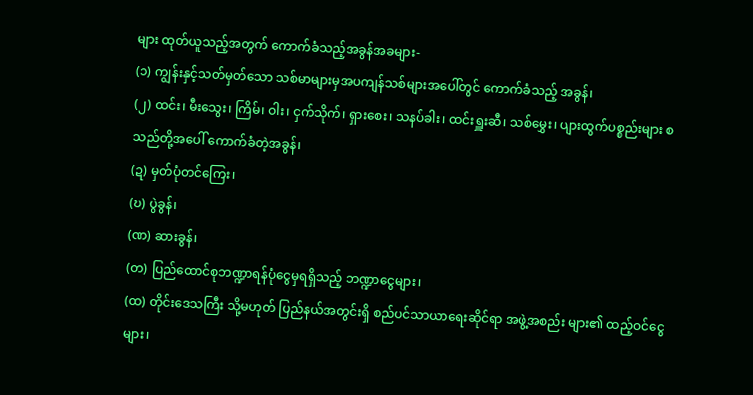များ ထုတ်ယူသည့်အတွက် ကောက်ခံသည့်အခွန်အခများ-
(၁) ကျွန်းနှင့်သတ်မှတ်သော သစ်မာများမှအပကျန်သစ်များအပေါ်တွင် ကောက်ခံသည့် အခွန်၊
(၂) ထင်း၊ မီးသွေး၊ ကြိမ်၊ ဝါး၊ ငှက်သိုက်၊ ရှားစေး၊ သနပ်ခါး၊ ထင်းရှူးဆီ၊ သစ်မွှေး၊ ပျားထွက်ပစ္စည်းများ စသည်တို့အပေါ် ကောက်ခံတဲ့အခွန်၊
(ဍ) မှတ်ပုံတင်ကြေး၊
(ဎ) ပွဲခွန်၊
(ဏ) ဆားခွန်၊
(တ) ပြည်ထောင်စုဘဏ္ဍာရန်ပုံငွေမှရရှိသည့် ဘဏ္ဍာငွေများ၊
(ထ) တိုင်းဒေသကြီး သို့မဟုတ် ပြည်နယ်အတွင်းရှိ စည်ပင်သာယာရေးဆိုင်ရာ အဖွဲ့အစည်း များ၏ ထည့်ဝင်ငွေများ၊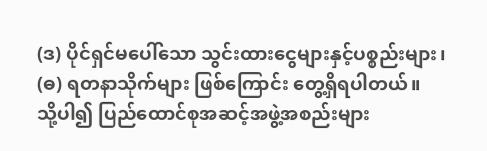(ဒ) ပိုင်ရှင်မပေါ်သော သွင်းထားငွေများနှင့်ပစ္စည်းများ၊
(ဓ) ရတနာသိုက်များ ဖြစ်ကြောင်း တွေ့ရှိရပါတယ်။
သို့ပါ၍ ပြည်ထောင်စုအဆင့်အဖွဲ့အစည်းများ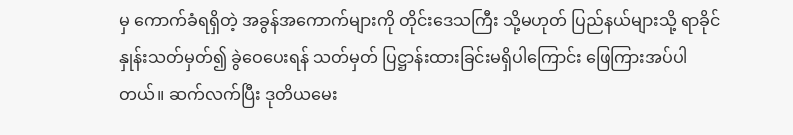မှ ကောက်ခံရရှိတဲ့ အခွန်အကောက်များကို တိုင်းဒေသကြီး သို့မဟုတ် ပြည်နယ်များသို့ ရာခိုင်နှုန်းသတ်မှတ်၍ ခွဲဝေပေးရန် သတ်မှတ် ပြဋ္ဌာန်းထားခြင်းမရှိပါကြောင်း ဖြေကြားအပ်ပါတယ်။ ဆက်လက်ပြီး ဒုတိယမေး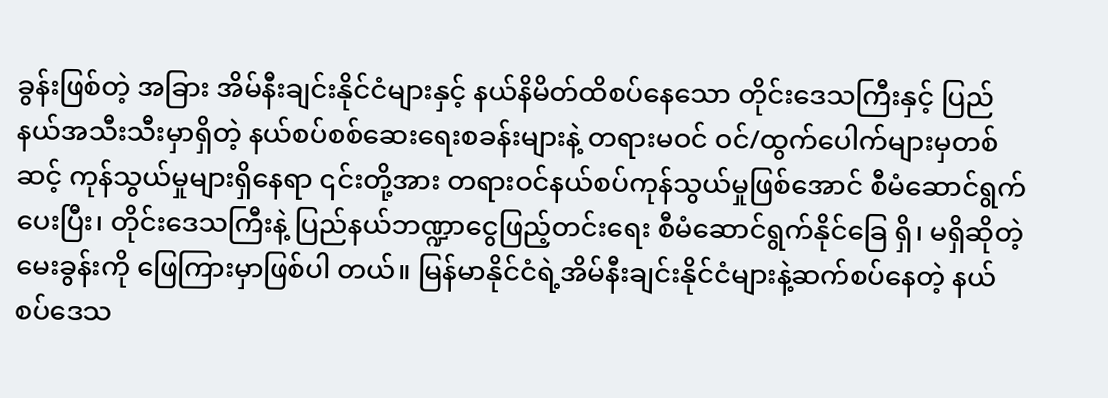ခွန်းဖြစ်တဲ့ အခြား အိမ်နီးချင်းနိုင်ငံများနှင့် နယ်နိမိတ်ထိစပ်နေသော တိုင်းဒေသကြီးနှင့် ပြည်နယ်အသီးသီးမှာရှိတဲ့ နယ်စပ်စစ်ဆေးရေးစခန်းများနဲ့ တရားမဝင် ဝင်/ထွက်ပေါက်များမှတစ်ဆင့် ကုန်သွယ်မှုများရှိနေရာ ၎င်းတို့အား တရားဝင်နယ်စပ်ကုန်သွယ်မှုဖြစ်အောင် စီမံဆောင်ရွက်ပေးပြီး၊ တိုင်းဒေသကြီးနဲ့ ပြည်နယ်ဘဏ္ဍာငွေဖြည့်တင်းရေး စီမံဆောင်ရွက်နိုင်ခြေ ရှိ၊ မရှိဆိုတဲ့မေးခွန်းကို ဖြေကြားမှာဖြစ်ပါ တယ်။ မြန်မာနိုင်ငံရဲ့အိမ်နီးချင်းနိုင်ငံများနဲ့ဆက်စပ်နေတဲ့ နယ်စပ်ဒေသ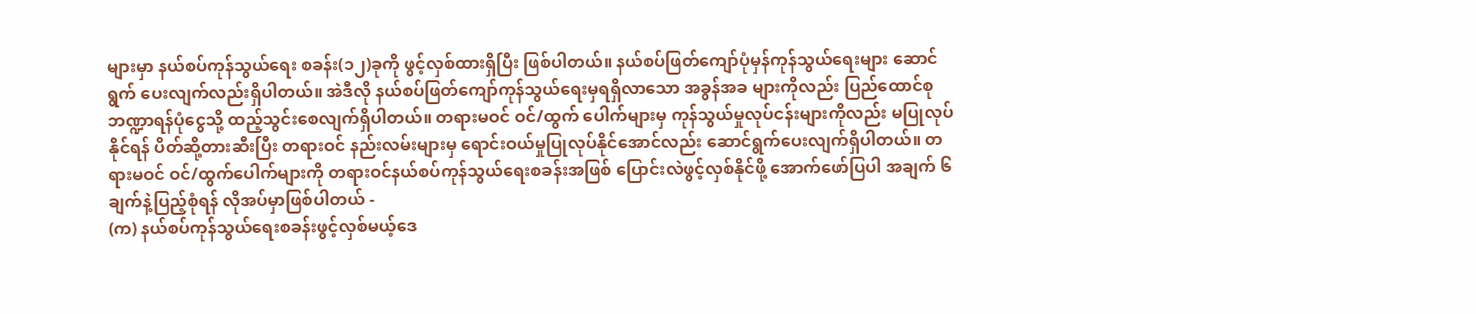များမှာ နယ်စပ်ကုန်သွယ်ရေး စခန်း(၁၂)ခုကို ဖွင့်လှစ်ထားရှိပြီး ဖြစ်ပါတယ်။ နယ်စပ်ဖြတ်ကျော်ပုံမှန်ကုန်သွယ်ရေးများ ဆောင်ရွက် ပေးလျက်လည်းရှိပါတယ်။ အဲဒီလို နယ်စပ်ဖြတ်ကျော်ကုန်သွယ်ရေးမှရရှိလာသော အခွန်အခ များကိုလည်း ပြည်ထောင်စုဘဏ္ဍာရန်ပုံငွေသို့ ထည့်သွင်းစေလျက်ရှိပါတယ်။ တရားမဝင် ဝင်/ထွက် ပေါက်များမှ ကုန်သွယ်မှုလုပ်ငန်းများကိုလည်း မပြုလုပ်နိုင်ရန် ပိတ်ဆို့တားဆီးပြီး တရားဝင် နည်းလမ်းများမှ ရောင်းဝယ်မှုပြုလုပ်နိုင်အောင်လည်း ဆောင်ရွက်ပေးလျက်ရှိပါတယ်။ တရားမဝင် ဝင်/ထွက်ပေါက်များကို တရားဝင်နယ်စပ်ကုန်သွယ်ရေးစခန်းအဖြစ် ပြောင်းလဲဖွင့်လှစ်နိုင်ဖို့ အောက်ဖော်ပြပါ အချက် ၆ ချက်နဲ့ပြည့်စုံရန် လိုအပ်မှာဖြစ်ပါတယ် -
(က) နယ်စပ်ကုန်သွယ်ရေးစခန်းဖွင့်လှစ်မယ့်ဒေ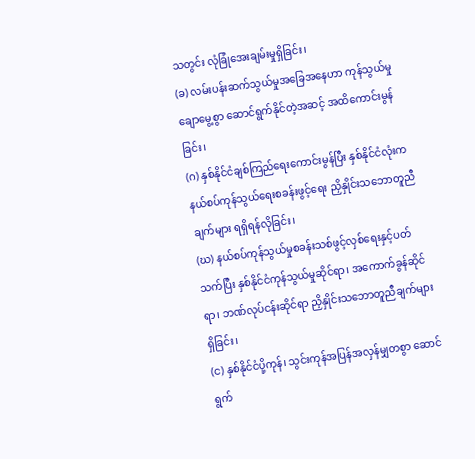သတွင်း လုံခြုံအေးချမ်းမှုရှိခြင်း၊
(ခ) လမ်းပန်းဆက်သွယ်မှုအခြေအနေဟာ ကုန်သွယ်မှုချောမွေ့စွာ ဆောင်ရွက်နိုင်တဲ့အဆင့် အထိကောင်းမွန်ခြင်း၊
(ဂ) နှစ်နိုင်ငံချစ်ကြည်ရေးကောင်းမွန်ပြီး နှစ်နိုင်ငံလုံးက နယ်စပ်ကုန်သွယ်ရေးစခန်းဖွင့်ရေး ညှိနှိုင်းသဘောတူညီချက်များ ရရှိရန်လိုခြင်း၊
(ဃ) နယ်စပ်ကုန်သွယ်မှုစခန်းသစ်ဖွင့်လှစ်ရေးနှင့်ပတ်သက်ပြီး နှစ်နိုင်ငံကုန်သွယ်မှုဆိုင်ရာ၊ အကောက်ခွန်ဆိုင်ရာ၊ ဘဏ်လုပ်ငန်းဆိုင်ရာ ညှိနှိုင်းသဘောတူညီချက်များ ရှိခြင်း၊
(င) နှစ်နိုင်ငံပို့ကုန်၊ သွင်းကုန်အပြန်အလှန်မျှတစွာ ဆောင်ရွက်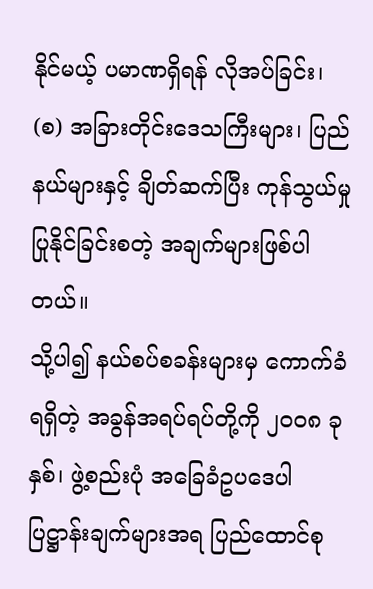နိုင်မယ့် ပမာဏရှိရန် လိုအပ်ခြင်း၊
(စ) အခြားတိုင်းဒေသကြီးများ၊ ပြည်နယ်များနှင့် ချိတ်ဆက်ပြီး ကုန်သွယ်မှုပြုနိုင်ခြင်းစတဲ့ အချက်များဖြစ်ပါတယ်။
သို့ပါ၍ နယ်စပ်စခန်းများမှ ကောက်ခံရရှိတဲ့ အခွန်အရပ်ရပ်တို့ကို ၂၀၀၈ ခုနှစ်၊ ဖွဲ့စည်းပုံ အခြေခံဥပဒေပါ ပြဋ္ဌာန်းချက်များအရ ပြည်ထောင်စု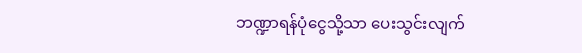ဘဏ္ဍာရန်ပုံငွေသို့သာ ပေးသွင်းလျက်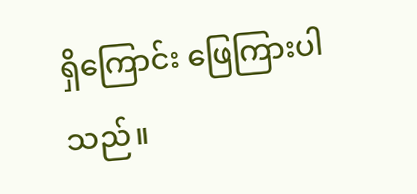ရှိကြောင်း ဖြေကြားပါသည်။